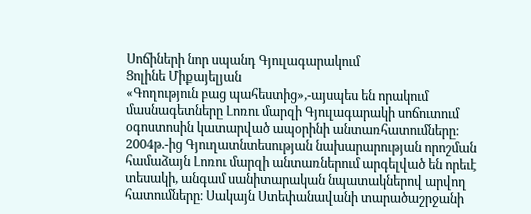Սոճիների նոր սպանդ Գյուլագարակում
Ցոլինե Միքայելյան
«Գողություն բաց պահեստից»,-այսպես են որակում մասնագետները Լոռու մարզի Գյուլագարակի սոճուտում օգոստոսին կատարված ապօրինի անտառհատումները։
2004թ.-ից Գյուղատնտեսության նախարարության որոշման համաձայն Լոռու մարզի անտառներում արգելված են որեւէ տեսակի, անգամ սանիտարական նպատակներով արվող հատումները։ Սակայն Ստեփանավանի տարածաշրջանի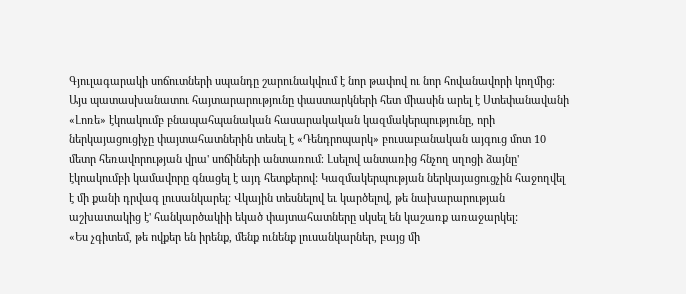Գյուլագարակի սոճուտների սպանդը շարունակվում է նոր թափով ու նոր հովանավորի կողմից։ Այս պատասխանատու հայտարարությունը փաստարկների հետ միասին արել է Ստեփանավանի «Լոռե» էկոակումբ բնապահպանական հասարակական կազմակերպությունը, որի ներկայացուցիչը փայտահատներին տեսել է «Դենդրոպարկ» բուսաբանական այգուց մոտ 10 մետր հեռավորության վրա' սոճիների անտառում։ Լսելով անտառից հնչող սղոցի ձայնը' էկոակումբի կամավորը գնացել է այդ հետքերով: Կազմակերպության ներկայացուցչին հաջողվել է մի քանի դրվագ լուսանկարել: Վկային տեսնելով եւ կարծելով, թե նախարարության աշխատակից է' հանկարծակիի եկած փայտահատները սկսել են կաշառք առաջարկել:
«Ես չգիտեմ, թե ովքեր են իրենք, մենք ունենք լուսանկարներ, բայց մի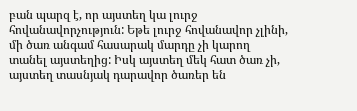բան պարզ է, որ այստեղ կա լուրջ հովանավորչություն: Եթե լուրջ հովանավոր չլինի, մի ծառ անգամ հասարակ մարդը չի կարող տանել այստեղից: Իսկ այստեղ մեկ հատ ծառ չի, այստեղ տասնյակ դարավոր ծառեր են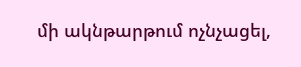մի ակնթարթում ոչնչացել,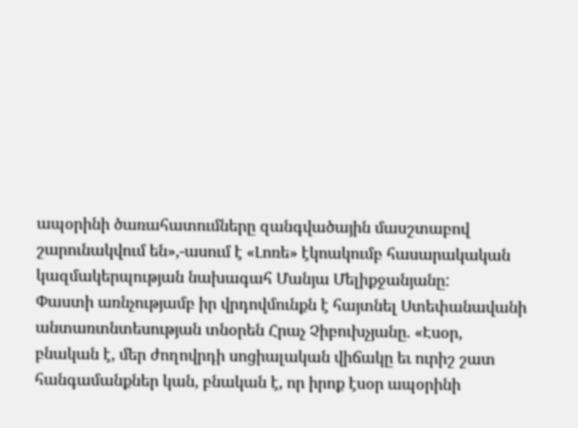ապօրինի ծառահատումները զանգվածային մասշտաբով շարունակվում են»,-ասում է «Լոռե» էկոակումբ հասարակական կազմակերպության նախագահ Մանյա Մելիքջանյանը:
Փաստի առնչությամբ իր վրդովմունքն է հայտնել Ստեփանավանի անտառտնտեսության տնօրեն Հրաչ Չիբուխչյանը. «Էսօր, բնական է, մեր ժողովրդի սոցիալական վիճակը եւ ուրիշ շատ հանգամանքներ կան, բնական է, որ իրոք էսօր ապօրինի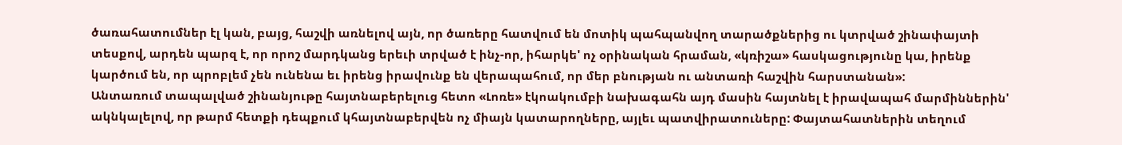ծառահատումներ էլ կան, բայց, հաշվի առնելով այն, որ ծառերը հատվում են մոտիկ պահպանվող տարածքներից ու կտրված շինափայտի տեսքով, արդեն պարզ է, որ որոշ մարդկանց երեւի տրված է ինչ-որ, իհարկե' ոչ օրինական հրաման, «կռիշա» հասկացությունը կա, իրենք կարծում են, որ պրոբլեմ չեն ունենա եւ իրենց իրավունք են վերապահում, որ մեր բնության ու անտառի հաշվին հարստանան»:
Անտառում տապալված շինանյութը հայտնաբերելուց հետո «Լոռե» էկոակումբի նախագահն այդ մասին հայտնել է իրավապահ մարմիններին' ակնկալելով, որ թարմ հետքի դեպքում կհայտնաբերվեն ոչ միայն կատարողները, այլեւ պատվիրատուները: Փայտահատներին տեղում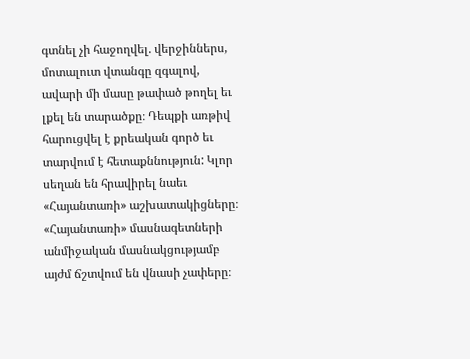գտնել չի հաջողվել. վերջիններս, մոտալուտ վտանգը զգալով, ավարի մի մասը թափած թողել եւ լքել են տարածքը։ Դեպքի առթիվ հարուցվել է քրեական գործ եւ տարվում է հետաքննություն: Կլոր սեղան են հրավիրել նաեւ «Հայանտառի» աշխատակիցները։ «Հայանտառի» մասնագետների անմիջական մասնակցությամբ այժմ ճշտվում են վնասի չափերը։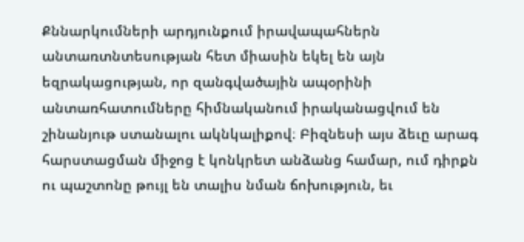Քննարկումների արդյունքում իրավապահներն անտառտնտեսության հետ միասին եկել են այն եզրակացության, որ զանգվածային ապօրինի անտառհատումները հիմնականում իրականացվում են շինանյութ ստանալու ակնկալիքով։ Բիզնեսի այս ձեւը արագ հարստացման միջոց է կոնկրետ անձանց համար, ում դիրքն ու պաշտոնը թույլ են տալիս նման ճոխություն, եւ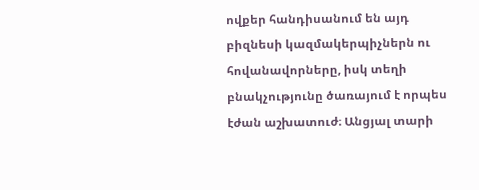ովքեր հանդիսանում են այդ բիզնեսի կազմակերպիչներն ու հովանավորները, իսկ տեղի բնակչությունը ծառայում է որպես էժան աշխատուժ։ Անցյալ տարի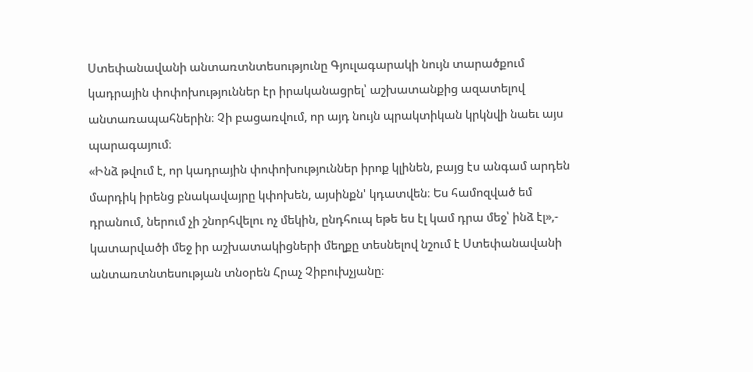Ստեփանավանի անտառտնտեսությունը Գյուլագարակի նույն տարածքում կադրային փոփոխություններ էր իրականացրել՝ աշխատանքից ազատելով անտառապահներին։ Չի բացառվում, որ այդ նույն պրակտիկան կրկնվի նաեւ այս պարագայում։
«Ինձ թվում է, որ կադրային փոփոխություններ իրոք կլինեն, բայց էս անգամ արդեն մարդիկ իրենց բնակավայրը կփոխեն, այսինքն' կդատվեն։ Ես համոզված եմ դրանում, ներում չի շնորհվելու ոչ մեկին, ընդհուպ եթե ես էլ կամ դրա մեջ՝ ինձ էլ»,- կատարվածի մեջ իր աշխատակիցների մեղքը տեսնելով նշում է Ստեփանավանի անտառտնտեսության տնօրեն Հրաչ Չիբուխչյանը։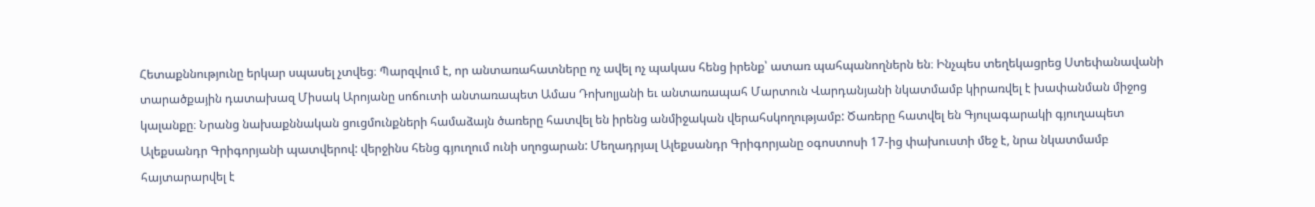Հետաքննությունը երկար սպասել չտվեց։ Պարզվում է, որ անտառահատները ոչ ավել ոչ պակաս հենց իրենք՝ ատառ պահպանողներն են։ Ինչպես տեղեկացրեց Ստեփանավանի տարածքային դատախազ Միսակ Արոյանը սոճուտի անտառապետ Ամաս Դոխոլյանի եւ անտառապահ Մարտուն Վարդանյանի նկատմամբ կիրառվել է խափանման միջոց կալանքը։ Նրանց նախաքննական ցուցմունքների համաձայն ծառերը հատվել են իրենց անմիջական վերահսկողությամբ: Ծառերը հատվել են Գյուլագարակի գյուղապետ Ալեքսանդր Գրիգորյանի պատվերով: վերջինս հենց գյուղում ունի սղոցարան: Մեղադրյալ Ալեքսանդր Գրիգորյանը օգոստոսի 17-ից փախուստի մեջ է, նրա նկատմամբ հայտարարվել է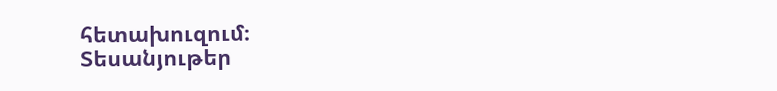հետախուզում։
Տեսանյութեր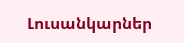Լուսանկարներ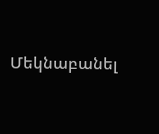Մեկնաբանել